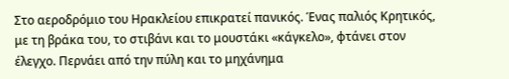Στο αεροδρόμιο του Ηρακλείου επικρατεί πανικός. Ένας παλιός Κρητικός, με τη βράκα του, το στιβάνι και το μουστάκι «κάγκελο», φτάνει στον έλεγχο. Περνάει από την πύλη και το μηχάνημα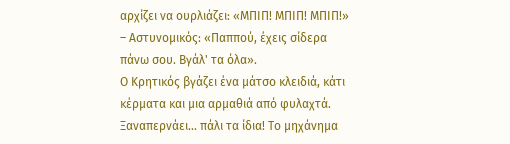αρχίζει να ουρλιάζει: «ΜΠΙΠ! ΜΠΙΠ! ΜΠΙΠ!»
– Αστυνομικός: «Παππού, έχεις σίδερα πάνω σου. Βγάλ' τα όλα».
Ο Κρητικός βγάζει ένα μάτσο κλειδιά, κάτι κέρματα και μια αρμαθιά από φυλαχτά. Ξαναπερνάει... πάλι τα ίδια! Το μηχάνημα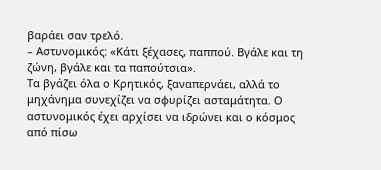βαράει σαν τρελό.
– Αστυνομικός: «Κάτι ξέχασες, παππού. Βγάλε και τη ζώνη, βγάλε και τα παπούτσια».
Τα βγάζει όλα ο Κρητικός, ξαναπερνάει, αλλά το μηχάνημα συνεχίζει να σφυρίζει ασταμάτητα. Ο αστυνομικός έχει αρχίσει να ιδρώνει και ο κόσμος από πίσω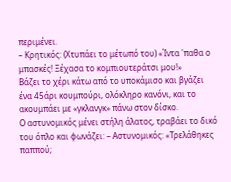περιμένει.
– Κρητικός: (Χτυπάει το μέτωπό του) «Ίντα 'παθα ο μπασκές! Ξέχασα το κομπιουτεράτσι μου!»
Βάζει το χέρι κάτω από το υποκάμισο και βγάζει ένα 45άρι κουμπούρι, ολόκληρο κανόνι, και το ακουμπάει με «γκλανγκ» πάνω στον δίσκο.
Ο αστυνομικός μένει στήλη άλατος, τραβάει το δικό του όπλο και φωνάζει: – Αστυνομικός: «Τρελάθηκες παππού;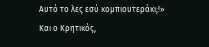Αυτό το λες εσύ κομπιουτεράκι;!»
Και ο Κρητικός,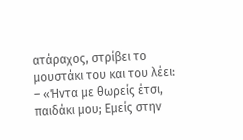ατάραχος, στρίβει το μουστάκι του και του λέει: – «Ήντα με θωρείς έτσι, παιδάκι μου; Εμείς στην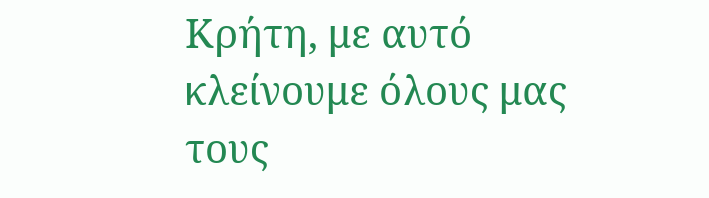Κρήτη, με αυτό κλείνουμε όλους μας τους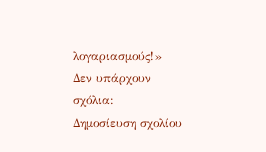λογαριασμούς!»
Δεν υπάρχουν σχόλια:
Δημοσίευση σχολίου